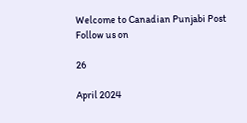Welcome to Canadian Punjabi Post
Follow us on

26

April 2024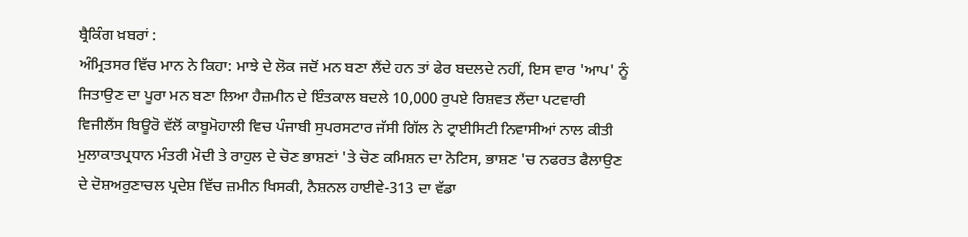ਬ੍ਰੈਕਿੰਗ ਖ਼ਬਰਾਂ :
ਅੰਮ੍ਰਿਤਸਰ ਵਿੱਚ ਮਾਨ ਨੇ ਕਿਹਾ: ਮਾਝੇ ਦੇ ਲੋਕ ਜਦੋਂ ਮਨ ਬਣਾ ਲੈਂਦੇ ਹਨ ਤਾਂ ਫੇਰ ਬਦਲਦੇ ਨਹੀਂ, ਇਸ ਵਾਰ 'ਆਪ' ਨੂੰ ਜਿਤਾਉਣ ਦਾ ਪੂਰਾ ਮਨ ਬਣਾ ਲਿਆ ਹੈਜ਼ਮੀਨ ਦੇ ਇੰਤਕਾਲ ਬਦਲੇ 10,000 ਰੁਪਏ ਰਿਸ਼ਵਤ ਲੈਂਦਾ ਪਟਵਾਰੀ ਵਿਜੀਲੈਂਸ ਬਿਊਰੋ ਵੱਲੋਂ ਕਾਬੂਮੋਹਾਲੀ ਵਿਚ ਪੰਜਾਬੀ ਸੁਪਰਸਟਾਰ ਜੱਸੀ ਗਿੱਲ ਨੇ ਟ੍ਰਾਈਸਿਟੀ ਨਿਵਾਸੀਆਂ ਨਾਲ ਕੀਤੀ ਮੁਲਾਕਾਤਪ੍ਰਧਾਨ ਮੰਤਰੀ ਮੋਦੀ ਤੇ ਰਾਹੁਲ ਦੇ ਚੋਣ ਭਾਸ਼ਣਾਂ 'ਤੇ ਚੋਣ ਕਮਿਸ਼ਨ ਦਾ ਨੋਟਿਸ, ਭਾਸ਼ਣ 'ਚ ਨਫਰਤ ਫੈਲਾਉਣ ਦੇ ਦੋਸ਼ਅਰੁਣਾਚਲ ਪ੍ਰਦੇਸ਼ ਵਿੱਚ ਜ਼ਮੀਨ ਖਿਸਕੀ, ਨੈਸ਼ਨਲ ਹਾਈਵੇ-313 ਦਾ ਵੱਡਾ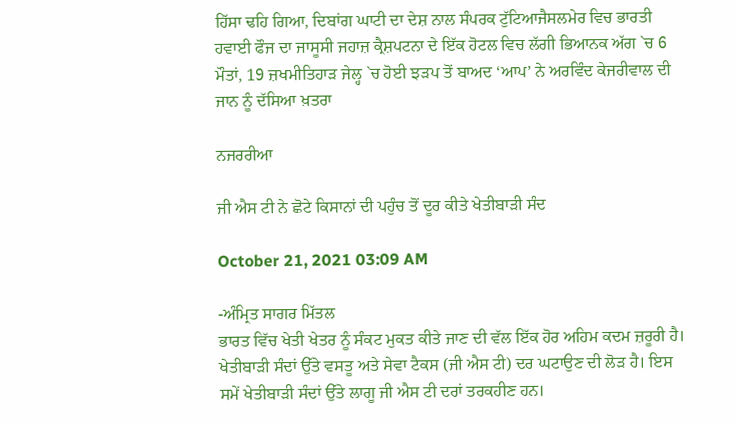ਹਿੱਸਾ ਢਹਿ ਗਿਆ, ਦਿਬਾਂਗ ਘਾਟੀ ਦਾ ਦੇਸ਼ ਨਾਲ ਸੰਪਰਕ ਟੁੱਟਿਆਜੈਸਲਮੇਰ ਵਿਚ ਭਾਰਤੀ ਹਵਾਈ ਫੌਜ ਦਾ ਜਾਸੂਸੀ ਜਹਾਜ਼ ਕ੍ਰੈਸ਼ਪਟਨਾ ਦੇ ਇੱਕ ਹੋਟਲ ਵਿਚ ਲੱਗੀ ਭਿਆਨਕ ਅੱਗ `ਚ 6 ਮੌਤਾਂ, 19 ਜ਼ਖਮੀਤਿਹਾੜ ਜੇਲ੍ਹ `ਚ ਹੋਈ ਝੜਪ ਤੋਂ ਬਾਅਦ ‘ਆਪ’ ਨੇ ਅਰਵਿੰਦ ਕੇਜਰੀਵਾਲ ਦੀ ਜਾਨ ਨੂੰ ਦੱਸਿਆ ਖ਼ਤਰਾ

ਨਜਰਰੀਆ

ਜੀ ਐਸ ਟੀ ਨੇ ਛੋਟੇ ਕਿਸਾਨਾਂ ਦੀ ਪਹੁੰਚ ਤੋਂ ਦੂਰ ਕੀਤੇ ਖੇਤੀਬਾੜੀ ਸੰਦ

October 21, 2021 03:09 AM

-ਅੰਮ੍ਰਿਤ ਸਾਗਰ ਮਿੱਤਲ
ਭਾਰਤ ਵਿੱਚ ਖੇਤੀ ਖੇਤਰ ਨੂੰ ਸੰਕਟ ਮੁਕਤ ਕੀਤੇ ਜਾਣ ਦੀ ਵੱਲ ਇੱਕ ਹੋਰ ਅਹਿਮ ਕਦਮ ਜ਼ਰੂਰੀ ਹੈ। ਖੇਤੀਬਾੜੀ ਸੰਦਾਂ ਉੱਤੇ ਵਸਤੂ ਅਤੇ ਸੇਵਾ ਟੈਕਸ (ਜੀ ਐਸ ਟੀ) ਦਰ ਘਟਾਉਣ ਦੀ ਲੋੜ ਹੈ। ਇਸ ਸਮੇਂ ਖੇਤੀਬਾੜੀ ਸੰਦਾਂ ਉੱਤੇ ਲਾਗੂ ਜੀ ਐਸ ਟੀ ਦਰਾਂ ਤਰਕਹੀਣ ਹਨ।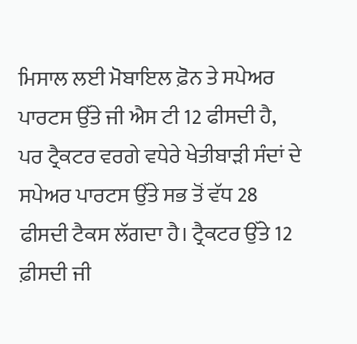ਮਿਸਾਲ ਲਈ ਮੋਬਾਇਲ ਫ਼ੋਨ ਤੇ ਸਪੇਅਰ ਪਾਰਟਸ ਉੱਤੇ ਜੀ ਐਸ ਟੀ 12 ਫੀਸਦੀ ਹੈ, ਪਰ ਟ੍ਰੈਕਟਰ ਵਰਗੇ ਵਧੇਰੇ ਖੇਤੀਬਾੜੀ ਸੰਦਾਂ ਦੇ ਸਪੇਅਰ ਪਾਰਟਸ ਉੱਤੇ ਸਭ ਤੋਂ ਵੱਧ 28 ਫੀਸਦੀ ਟੈਕਸ ਲੱਗਦਾ ਹੈ। ਟ੍ਰੈਕਟਰ ਉੱਤੇ 12 ਫ਼ੀਸਦੀ ਜੀ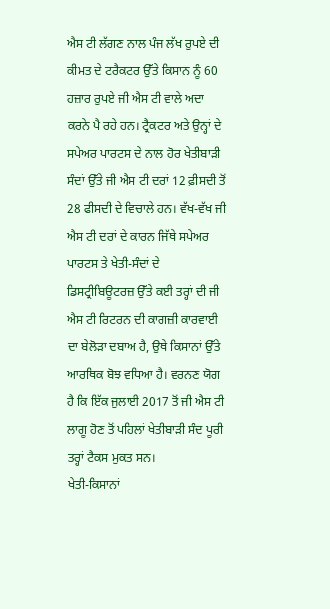ਐਸ ਟੀ ਲੱਗਣ ਨਾਲ ਪੰਜ ਲੱਖ ਰੁਪਏ ਦੀ ਕੀਮਤ ਦੇ ਟਰੈਕਟਰ ਉੱਤੇ ਕਿਸਾਨ ਨੂੰ 60 ਹਜ਼ਾਰ ਰੁਪਏ ਜੀ ਐਸ ਟੀ ਵਾਲੇ ਅਦਾ ਕਰਨੇ ਪੈ ਰਹੇ ਹਨ। ਟ੍ਰੈਕਟਰ ਅਤੇ ਉਨ੍ਹਾਂ ਦੇ ਸਪੇਅਰ ਪਾਰਟਸ ਦੇ ਨਾਲ ਹੋਰ ਖੇਤੀਬਾੜੀ ਸੰਦਾਂ ਉੱਤੇ ਜੀ ਐਸ ਟੀ ਦਰਾਂ 12 ਫ਼ੀਸਦੀ ਤੋਂ 28 ਫੀਸਦੀ ਦੇ ਵਿਚਾਲੇ ਹਨ। ਵੱਖ-ਵੱਖ ਜੀ ਐਸ ਟੀ ਦਰਾਂ ਦੇ ਕਾਰਨ ਜਿੱਥੇ ਸਪੇਅਰ ਪਾਰਟਸ ਤੇ ਖੇਤੀ-ਸੰਦਾਂ ਦੇ ਡਿਸਟ੍ਰੀਬਿਊਟਰਜ਼ ਉੱਤੇ ਕਈ ਤਰ੍ਹਾਂ ਦੀ ਜੀ ਐਸ ਟੀ ਰਿਟਰਨ ਦੀ ਕਾਗਜ਼ੀ ਕਾਰਵਾਈ ਦਾ ਬੇਲੋੜਾ ਦਬਾਅ ਹੈ, ਉਥੇ ਕਿਸਾਨਾਂ ਉੱਤੇ ਆਰਥਿਕ ਬੋਝ ਵਧਿਆ ਹੈ। ਵਰਨਣ ਯੋਗ ਹੈ ਕਿ ਇੱਕ ਜੁਲਾਈ 2017 ਤੋਂ ਜੀ ਐਸ ਟੀ ਲਾਗੂ ਹੋਣ ਤੋਂ ਪਹਿਲਾਂ ਖੇਤੀਬਾੜੀ ਸੰਦ ਪੂਰੀ ਤਰ੍ਹਾਂ ਟੈਕਸ ਮੁਕਤ ਸਨ।
ਖੇਤੀ-ਕਿਸਾਨਾਂ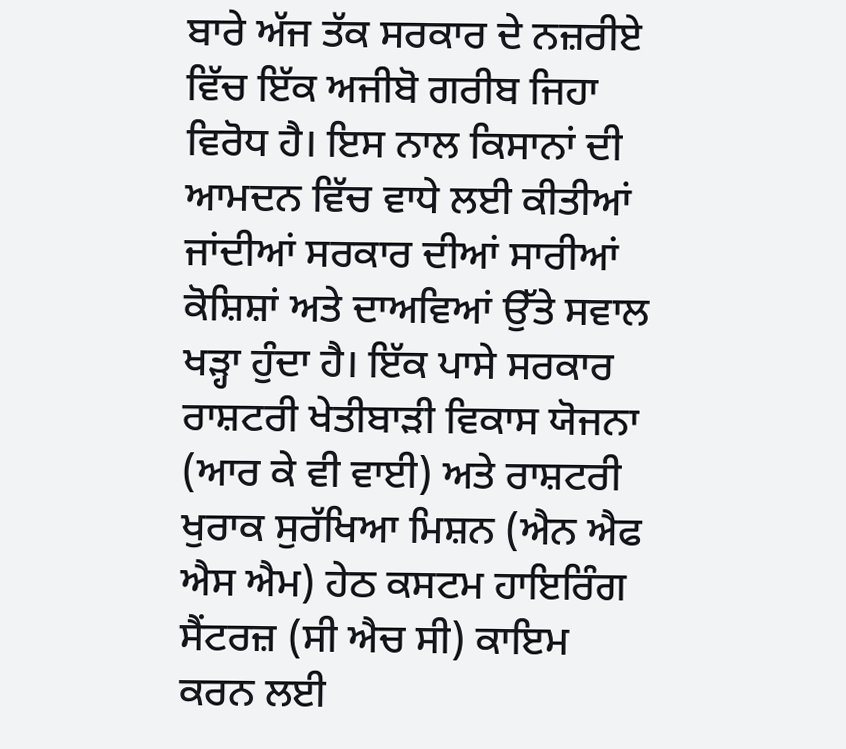ਬਾਰੇ ਅੱਜ ਤੱਕ ਸਰਕਾਰ ਦੇ ਨਜ਼ਰੀਏ ਵਿੱਚ ਇੱਕ ਅਜੀਬੋ ਗਰੀਬ ਜਿਹਾ ਵਿਰੋਧ ਹੈ। ਇਸ ਨਾਲ ਕਿਸਾਨਾਂ ਦੀ ਆਮਦਨ ਵਿੱਚ ਵਾਧੇ ਲਈ ਕੀਤੀਆਂ ਜਾਂਦੀਆਂ ਸਰਕਾਰ ਦੀਆਂ ਸਾਰੀਆਂ ਕੋਸ਼ਿਸ਼ਾਂ ਅਤੇ ਦਾਅਵਿਆਂ ਉੱਤੇ ਸਵਾਲ ਖੜ੍ਹਾ ਹੁੰਦਾ ਹੈ। ਇੱਕ ਪਾਸੇ ਸਰਕਾਰ ਰਾਸ਼ਟਰੀ ਖੇਤੀਬਾੜੀ ਵਿਕਾਸ ਯੋਜਨਾ (ਆਰ ਕੇ ਵੀ ਵਾਈ) ਅਤੇ ਰਾਸ਼ਟਰੀ ਖੁਰਾਕ ਸੁਰੱਖਿਆ ਮਿਸ਼ਨ (ਐਨ ਐਫ ਐਸ ਐਮ) ਹੇਠ ਕਸਟਮ ਹਾਇਰਿੰਗ ਸੈਂਟਰਜ਼ (ਸੀ ਐਚ ਸੀ) ਕਾਇਮ ਕਰਨ ਲਈ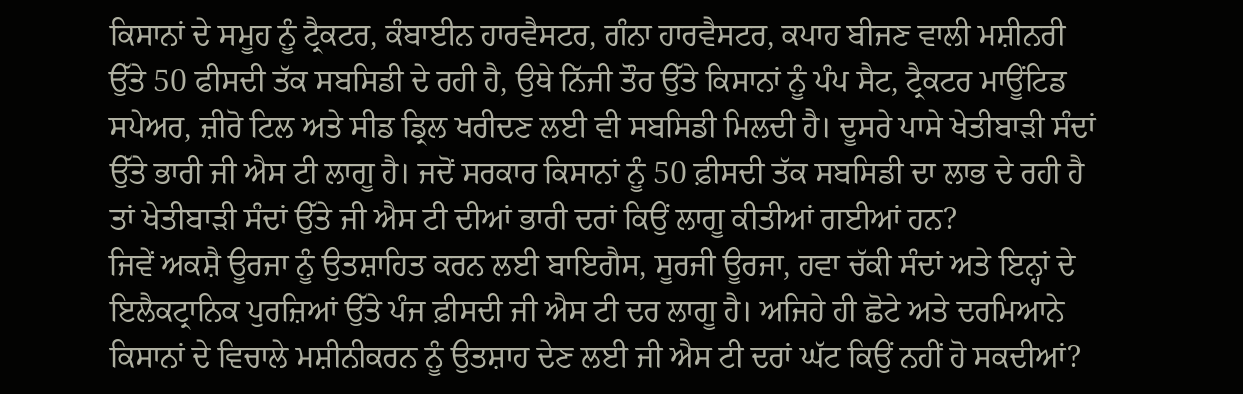ਕਿਸਾਨਾਂ ਦੇ ਸਮੂਹ ਨੂੰ ਟ੍ਰੈਕਟਰ, ਕੰਬਾਈਨ ਹਾਰਵੈਸਟਰ, ਗੰਨਾ ਹਾਰਵੈਸਟਰ, ਕਪਾਹ ਬੀਜਣ ਵਾਲੀ ਮਸ਼ੀਨਰੀ ਉੱਤੇ 50 ਫੀਸਦੀ ਤੱਕ ਸਬਸਿਡੀ ਦੇ ਰਹੀ ਹੈ, ਉਥੇ ਨਿੱਜੀ ਤੌਰ ਉੱਤੇ ਕਿਸਾਨਾਂ ਨੂੰ ਪੰਪ ਸੈਟ, ਟ੍ਰੈਕਟਰ ਮਾਊਂਟਿਡ ਸਪੇਅਰ, ਜ਼ੀਰੋ ਟਿਲ ਅਤੇ ਸੀਡ ਡ੍ਰਿਲ ਖਰੀਦਣ ਲਈ ਵੀ ਸਬਸਿਡੀ ਮਿਲਦੀ ਹੈ। ਦੂਸਰੇ ਪਾਸੇ ਖੇਤੀਬਾੜੀ ਸੰਦਾਂ ਉੱਤੇ ਭਾਰੀ ਜੀ ਐਸ ਟੀ ਲਾਗੂ ਹੈ। ਜਦੋਂ ਸਰਕਾਰ ਕਿਸਾਨਾਂ ਨੂੰ 50 ਫ਼ੀਸਦੀ ਤੱਕ ਸਬਸਿਡੀ ਦਾ ਲਾਭ ਦੇ ਰਹੀ ਹੈ ਤਾਂ ਖੇਤੀਬਾੜੀ ਸੰਦਾਂ ਉੱਤੇ ਜੀ ਐਸ ਟੀ ਦੀਆਂ ਭਾਰੀ ਦਰਾਂ ਕਿਉਂ ਲਾਗੂ ਕੀਤੀਆਂ ਗਈਆਂ ਹਨ?
ਜਿਵੇਂ ਅਕਸ਼ੈ ਊਰਜਾ ਨੂੰ ਉਤਸ਼ਾਹਿਤ ਕਰਨ ਲਈ ਬਾਇਗੈਸ, ਸੂਰਜੀ ਊਰਜਾ, ਹਵਾ ਚੱਕੀ ਸੰਦਾਂ ਅਤੇ ਇਨ੍ਹਾਂ ਦੇ ਇਲੈਕਟ੍ਰਾਨਿਕ ਪੁਰਜ਼ਿਆਂ ਉੱਤੇ ਪੰਜ ਫ਼ੀਸਦੀ ਜੀ ਐਸ ਟੀ ਦਰ ਲਾਗੂ ਹੈ। ਅਜਿਹੇ ਹੀ ਛੋਟੇ ਅਤੇ ਦਰਮਿਆਨੇ ਕਿਸਾਨਾਂ ਦੇ ਵਿਚਾਲੇ ਮਸ਼ੀਨੀਕਰਨ ਨੂੰ ਉਤਸ਼ਾਹ ਦੇਣ ਲਈ ਜੀ ਐਸ ਟੀ ਦਰਾਂ ਘੱਟ ਕਿਉਂ ਨਹੀਂ ਹੋ ਸਕਦੀਆਂ?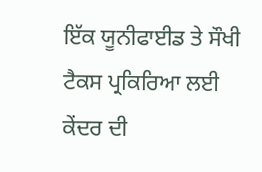ਇੱਕ ਯੂਨੀਫਾਈਡ ਤੇ ਸੌਖੀ ਟੈਕਸ ਪ੍ਰਕਿਰਿਆ ਲਈ ਕੇਂਦਰ ਦੀ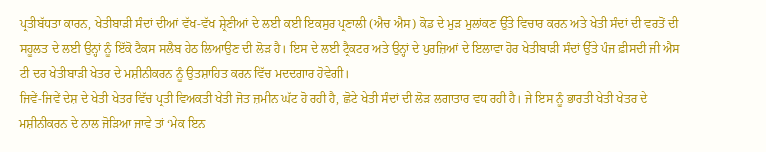ਪ੍ਰਤੀਬੱਧਤਾ ਕਾਰਨ, ਖੇਤੀਬਾੜੀ ਸੰਦਾਂ ਦੀਆਂ ਵੱਖ-ਵੱਖ ਸ਼੍ਰੇਣੀਆਂ ਦੇ ਲਈ ਕਈ ਇਕਸੁਰ ਪ੍ਰਣਾਲੀ (ਐਚ ਐਸ) ਕੋਡ ਦੇ ਮੁੜ ਮੁਲਾਂਕਣ ਉੱਤੇ ਵਿਚਾਰ ਕਰਨ ਅਤੇ ਖੇਤੀ ਸੰਦਾਂ ਦੀ ਵਰਤੋਂ ਦੀ ਸਹੂਲਤ ਦੇ ਲਈ ਉਨ੍ਹਾਂ ਨੂੰ ਇੱਕੋ ਟੈਕਸ ਸਲੈਬ ਹੇਠ ਲਿਆਉਣ ਦੀ ਲੋੜ ਹੈ। ਇਸ ਦੇ ਲਈ ਟ੍ਰੈਕਟਰ ਅਤੇ ਉਨ੍ਹਾਂ ਦੇ ਪੁਰਜ਼ਿਆਂ ਦੇ ਇਲਾਵਾ ਹੋਰ ਖੇਤੀਬਾੜੀ ਸੰਦਾਂ ਉੱਤੇ ਪੰਜ ਫ਼ੀਸਦੀ ਜੀ ਐਸ ਟੀ ਦਰ ਖੇਤੀਬਾੜੀ ਖੇਤਰ ਦੇ ਮਸ਼ੀਨੀਕਰਨ ਨੂੰ ਉਤਸ਼ਾਹਿਤ ਕਰਨ ਵਿੱਚ ਮਦਦਗਾਰ ਹੋਵੇਗੀ।
ਜਿਵੇਂ-ਜਿਵੇਂ ਦੇਸ਼ ਦੇ ਖੇਤੀ ਖੇਤਰ ਵਿੱਚ ਪ੍ਰਤੀ ਵਿਅਕਤੀ ਖੇਤੀ ਜੋਤ ਜ਼ਮੀਨ ਘੱਟ ਹੋ ਰਹੀ ਹੈ, ਛੋਟੇ ਖੇਤੀ ਸੰਦਾਂ ਦੀ ਲੋੜ ਲਗਾਤਾਰ ਵਧ ਰਹੀ ਹੈ। ਜੇ ਇਸ ਨੂੰ ਭਾਰਤੀ ਖੇਤੀ ਖੇਤਰ ਦੇ ਮਸ਼ੀਨੀਕਰਨ ਦੇ ਨਾਲ ਜੋੜਿਆ ਜਾਵੇ ਤਾਂ ‘ਮੇਕ ਇਨ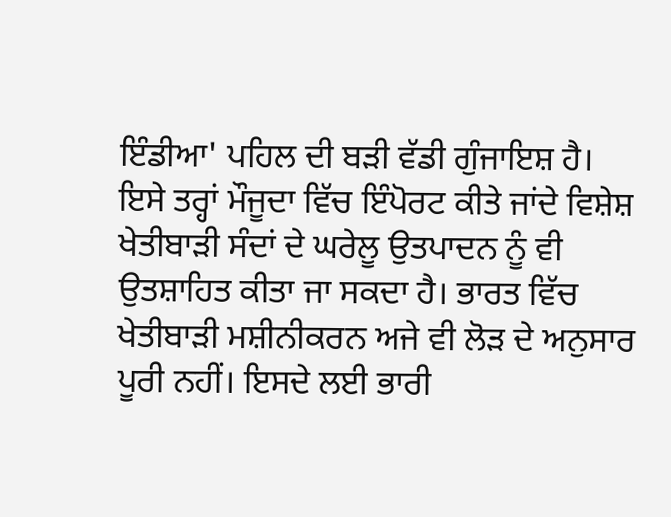ਇੰਡੀਆ' ਪਹਿਲ ਦੀ ਬੜੀ ਵੱਡੀ ਗੁੰਜਾਇਸ਼ ਹੈ। ਇਸੇ ਤਰ੍ਹਾਂ ਮੌਜੂਦਾ ਵਿੱਚ ਇੰਪੋਰਟ ਕੀਤੇ ਜਾਂਦੇ ਵਿਸ਼ੇਸ਼ ਖੇਤੀਬਾੜੀ ਸੰਦਾਂ ਦੇ ਘਰੇਲੂ ਉਤਪਾਦਨ ਨੂੰ ਵੀ ਉਤਸ਼ਾਹਿਤ ਕੀਤਾ ਜਾ ਸਕਦਾ ਹੈ। ਭਾਰਤ ਵਿੱਚ ਖੇਤੀਬਾੜੀ ਮਸ਼ੀਨੀਕਰਨ ਅਜੇ ਵੀ ਲੋੜ ਦੇ ਅਨੁਸਾਰ ਪੂਰੀ ਨਹੀਂ। ਇਸਦੇ ਲਈ ਭਾਰੀ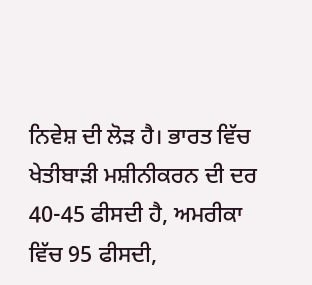ਨਿਵੇਸ਼ ਦੀ ਲੋੜ ਹੈ। ਭਾਰਤ ਵਿੱਚ ਖੇਤੀਬਾੜੀ ਮਸ਼ੀਨੀਕਰਨ ਦੀ ਦਰ 40-45 ਫੀਸਦੀ ਹੈ, ਅਮਰੀਕਾ ਵਿੱਚ 95 ਫੀਸਦੀ,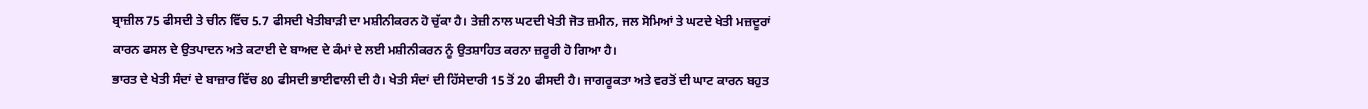ਬ੍ਰਾਜ਼ੀਲ 75 ਫੀਸਦੀ ਤੇ ਚੀਨ ਵਿੱਚ 5.7 ਫੀਸਦੀ ਖੇਤੀਬਾੜੀ ਦਾ ਮਸ਼ੀਨੀਕਰਨ ਹੋ ਚੁੱਕਾ ਹੈ। ਤੇਜ਼ੀ ਨਾਲ ਘਟਦੀ ਖੇਤੀ ਜੋਤ ਜ਼ਮੀਨ, ਜਲ ਸੋਮਿਆਂ ਤੇ ਘਟਦੇ ਖੇਤੀ ਮਜ਼ਦੂਰਾਂ ਕਾਰਨ ਫਸਲ ਦੇ ਉਤਪਾਦਨ ਅਤੇ ਕਟਾਈ ਦੇ ਬਾਅਦ ਦੇ ਕੰਮਾਂ ਦੇ ਲਈ ਮਸ਼ੀਨੀਕਰਨ ਨੂੰ ਉਤਸ਼ਾਹਿਤ ਕਰਨਾ ਜ਼ਰੂਰੀ ਹੋ ਗਿਆ ਹੈ।
ਭਾਰਤ ਦੇ ਖੇਤੀ ਸੰਦਾਂ ਦੇ ਬਾਜ਼ਾਰ ਵਿੱਚ 80 ਫੀਸਦੀ ਭਾਈਵਾਲੀ ਦੀ ਹੈ। ਖੇਤੀ ਸੰਦਾਂ ਦੀ ਹਿੱਸੇਦਾਰੀ 15 ਤੋਂ 20 ਫੀਸਦੀ ਹੈ। ਜਾਗਰੂਕਤਾ ਅਤੇ ਵਰਤੋਂ ਦੀ ਘਾਟ ਕਾਰਨ ਬਹੁਤ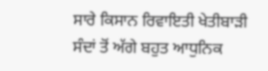ਸਾਰੇ ਕਿਸਾਨ ਰਿਵਾਇਤੀ ਖੇਤੀਬਾੜੀ ਸੰਦਾਂ ਤੋਂ ਅੱਗੇ ਬਹੁਤ ਆਧੁਨਿਕ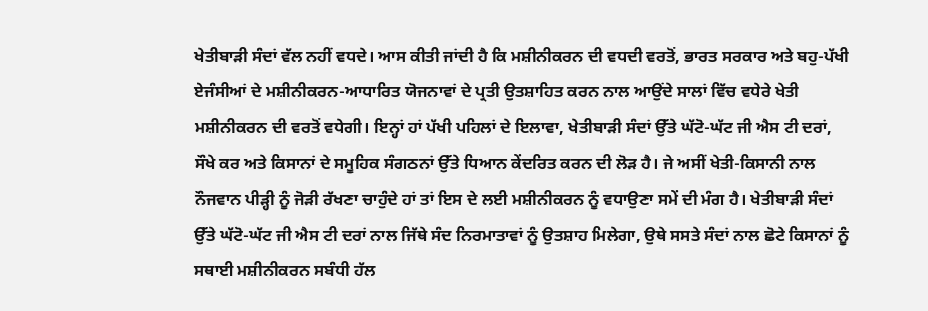ਖੇਤੀਬਾੜੀ ਸੰਦਾਂ ਵੱਲ ਨਹੀਂ ਵਧਦੇ। ਆਸ ਕੀਤੀ ਜਾਂਦੀ ਹੈ ਕਿ ਮਸ਼ੀਨੀਕਰਨ ਦੀ ਵਧਦੀ ਵਰਤੋਂ, ਭਾਰਤ ਸਰਕਾਰ ਅਤੇ ਬਹੁ-ਪੱਖੀ ਏਜੰਸੀਆਂ ਦੇ ਮਸ਼ੀਨੀਕਰਨ-ਆਧਾਰਿਤ ਯੋਜਨਾਵਾਂ ਦੇ ਪ੍ਰਤੀ ਉਤਸ਼ਾਹਿਤ ਕਰਨ ਨਾਲ ਆਉਂਦੇ ਸਾਲਾਂ ਵਿੱਚ ਵਧੇਰੇ ਖੇਤੀ ਮਸ਼ੀਨੀਕਰਨ ਦੀ ਵਰਤੋਂ ਵਧੇਗੀ। ਇਨ੍ਹਾਂ ਹਾਂ ਪੱਖੀ ਪਹਿਲਾਂ ਦੇ ਇਲਾਵਾ, ਖੇਤੀਬਾੜੀ ਸੰਦਾਂ ਉੱਤੇ ਘੱਟੋ-ਘੱਟ ਜੀ ਐਸ ਟੀ ਦਰਾਂ, ਸੌਖੇ ਕਰ ਅਤੇ ਕਿਸਾਨਾਂ ਦੇ ਸਮੂਹਿਕ ਸੰਗਠਨਾਂ ਉੱਤੇ ਧਿਆਨ ਕੇਂਦਰਿਤ ਕਰਨ ਦੀ ਲੋੜ ਹੈ। ਜੇ ਅਸੀਂ ਖੇਤੀ-ਕਿਸਾਨੀ ਨਾਲ ਨੌਜਵਾਨ ਪੀੜ੍ਹੀ ਨੂੰ ਜੋੜੀ ਰੱਖਣਾ ਚਾਹੁੰਦੇ ਹਾਂ ਤਾਂ ਇਸ ਦੇ ਲਈ ਮਸ਼ੀਨੀਕਰਨ ਨੂੰ ਵਧਾਉਣਾ ਸਮੇਂ ਦੀ ਮੰਗ ਹੈ। ਖੇਤੀਬਾੜੀ ਸੰਦਾਂ ਉੱਤੇ ਘੱਟੋ-ਘੱਟ ਜੀ ਐਸ ਟੀ ਦਰਾਂ ਨਾਲ ਜਿੱਥੇ ਸੰਦ ਨਿਰਮਾਤਾਵਾਂ ਨੂੰ ਉਤਸ਼ਾਹ ਮਿਲੇਗਾ, ਉਥੇ ਸਸਤੇ ਸੰਦਾਂ ਨਾਲ ਛੋਟੇ ਕਿਸਾਨਾਂ ਨੂੰ ਸਥਾਈ ਮਸ਼ੀਨੀਕਰਨ ਸਬੰਧੀ ਹੱਲ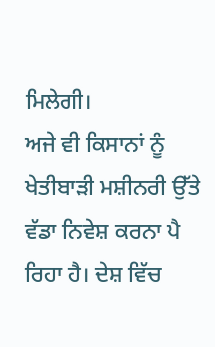ਮਿਲੇਗੀ।
ਅਜੇ ਵੀ ਕਿਸਾਨਾਂ ਨੂੰ ਖੇਤੀਬਾੜੀ ਮਸ਼ੀਨਰੀ ਉੱਤੇ ਵੱਡਾ ਨਿਵੇਸ਼ ਕਰਨਾ ਪੈ ਰਿਹਾ ਹੈ। ਦੇਸ਼ ਵਿੱਚ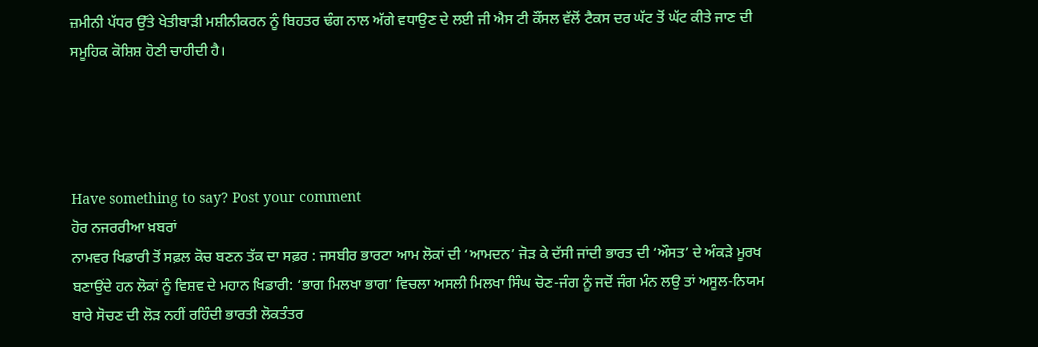ਜ਼ਮੀਨੀ ਪੱਧਰ ਉੱਤੇ ਖੇਤੀਬਾੜੀ ਮਸ਼ੀਨੀਕਰਨ ਨੂੰ ਬਿਹਤਰ ਢੰਗ ਨਾਲ ਅੱਗੇ ਵਧਾਉਣ ਦੇ ਲਈ ਜੀ ਐਸ ਟੀ ਕੌਂਸਲ ਵੱਲੋਂ ਟੈਕਸ ਦਰ ਘੱਟ ਤੋਂ ਘੱਟ ਕੀਤੇ ਜਾਣ ਦੀ ਸਮੂਹਿਕ ਕੋਸ਼ਿਸ਼ ਹੋਣੀ ਚਾਹੀਦੀ ਹੈ।




Have something to say? Post your comment
ਹੋਰ ਨਜਰਰੀਆ ਖ਼ਬਰਾਂ
ਨਾਮਵਰ ਖਿਡਾਰੀ ਤੋਂ ਸਫ਼ਲ ਕੋਚ ਬਣਨ ਤੱਕ ਦਾ ਸਫ਼ਰ : ਜਸਬੀਰ ਭਾਰਟਾ ਆਮ ਲੋਕਾਂ ਦੀ ‘ਆਮਦਨ’ ਜੋੜ ਕੇ ਦੱਸੀ ਜਾਂਦੀ ਭਾਰਤ ਦੀ ‘ਔਸਤ’ ਦੇ ਅੰਕੜੇ ਮੂਰਖ ਬਣਾਉਂਦੇ ਹਨ ਲੋਕਾਂ ਨੂੰ ਵਿਸ਼ਵ ਦੇ ਮਹਾਨ ਖਿਡਾਰੀ: ‘ਭਾਗ ਮਿਲਖਾ ਭਾਗ’ ਵਿਚਲਾ ਅਸਲੀ ਮਿਲਖਾ ਸਿੰਘ ਚੋਣ-ਜੰਗ ਨੂੰ ਜਦੋਂ ਜੰਗ ਮੰਨ ਲਉ ਤਾਂ ਅਸੂਲ-ਨਿਯਮ ਬਾਰੇ ਸੋਚਣ ਦੀ ਲੋੜ ਨਹੀਂ ਰਹਿੰਦੀ ਭਾਰਤੀ ਲੋਕਤੰਤਰ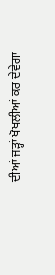ਦੀਆਂ ਜੜ੍ਹਾਂ ਖੋਖਲੀਆਂ ਕਰ ਦੇਵੇਗਾ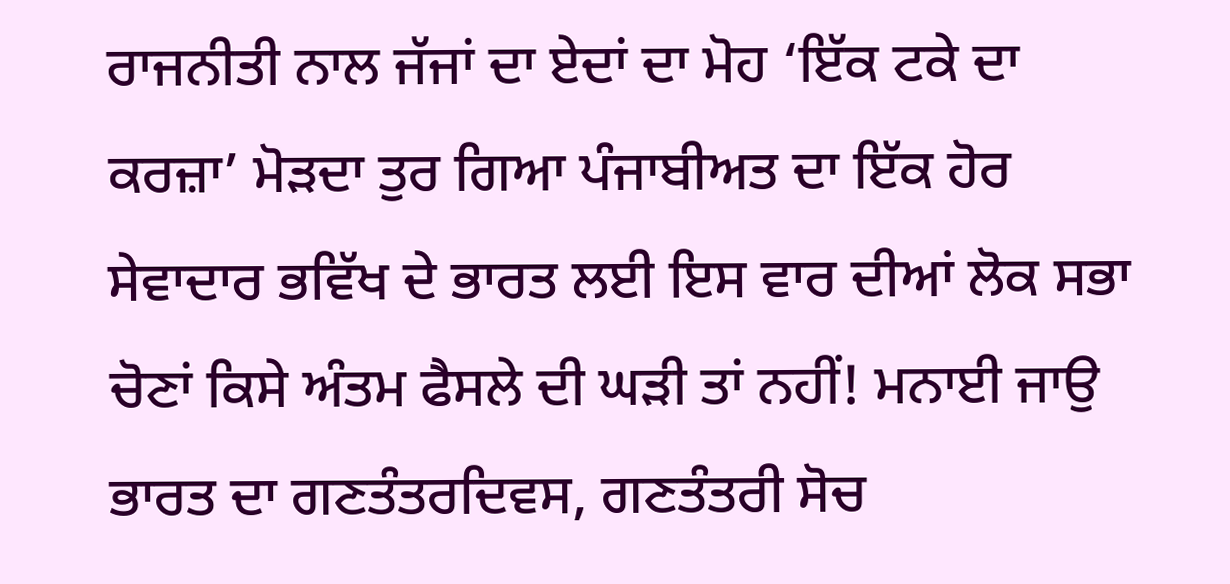ਰਾਜਨੀਤੀ ਨਾਲ ਜੱਜਾਂ ਦਾ ਏਦਾਂ ਦਾ ਮੋਹ ‘ਇੱਕ ਟਕੇ ਦਾ ਕਰਜ਼ਾ’ ਮੋੜਦਾ ਤੁਰ ਗਿਆ ਪੰਜਾਬੀਅਤ ਦਾ ਇੱਕ ਹੋਰ ਸੇਵਾਦਾਰ ਭਵਿੱਖ ਦੇ ਭਾਰਤ ਲਈ ਇਸ ਵਾਰ ਦੀਆਂ ਲੋਕ ਸਭਾ ਚੋਣਾਂ ਕਿਸੇ ਅੰਤਮ ਫੈਸਲੇ ਦੀ ਘੜੀ ਤਾਂ ਨਹੀਂ! ਮਨਾਈ ਜਾਉ ਭਾਰਤ ਦਾ ਗਣਤੰਤਰਦਿਵਸ, ਗਣਤੰਤਰੀ ਸੋਚ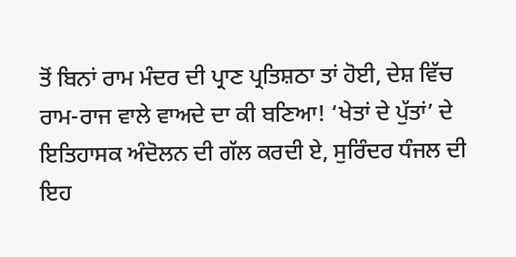ਤੋਂ ਬਿਨਾਂ ਰਾਮ ਮੰਦਰ ਦੀ ਪ੍ਰਾਣ ਪ੍ਰਤਿਸ਼ਠਾ ਤਾਂ ਹੋਈ, ਦੇਸ਼ ਵਿੱਚ ਰਾਮ-ਰਾਜ ਵਾਲੇ ਵਾਅਦੇ ਦਾ ਕੀ ਬਣਿਆ! ‘ਖੇਤਾਂ ਦੇ ਪੁੱਤਾਂ’ ਦੇ ਇਤਿਹਾਸਕ ਅੰਦੋਲਨ ਦੀ ਗੱਲ ਕਰਦੀ ਏ, ਸੁਰਿੰਦਰ ਧੰਜਲ ਦੀ ਇਹ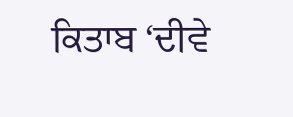ਕਿਤਾਬ ‘ਦੀਵੇ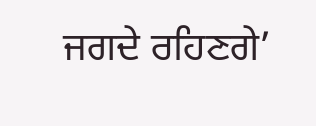ਜਗਦੇ ਰਹਿਣਗੇ’